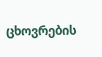ცხოვრების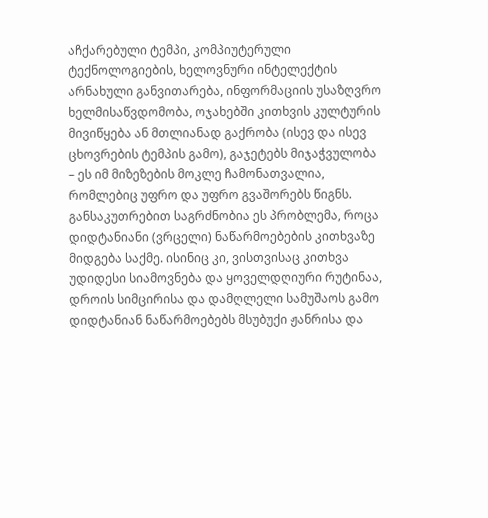აჩქარებული ტემპი, კომპიუტერული ტექნოლოგიების, ხელოვნური ინტელექტის არნახული განვითარება, ინფორმაციის უსაზღვრო ხელმისაწვდომობა, ოჯახებში კითხვის კულტურის მივიწყება ან მთლიანად გაქრობა (ისევ და ისევ ცხოვრების ტემპის გამო), გაჯეტებს მიჯაჭვულობა – ეს იმ მიზეზების მოკლე ჩამონათვალია, რომლებიც უფრო და უფრო გვაშორებს წიგნს. განსაკუთრებით საგრძნობია ეს პრობლემა, როცა დიდტანიანი (ვრცელი) ნაწარმოებების კითხვაზე მიდგება საქმე. ისინიც კი, ვისთვისაც კითხვა უდიდესი სიამოვნება და ყოველდღიური რუტინაა, დროის სიმცირისა და დამღლელი სამუშაოს გამო დიდტანიან ნაწარმოებებს მსუბუქი ჟანრისა და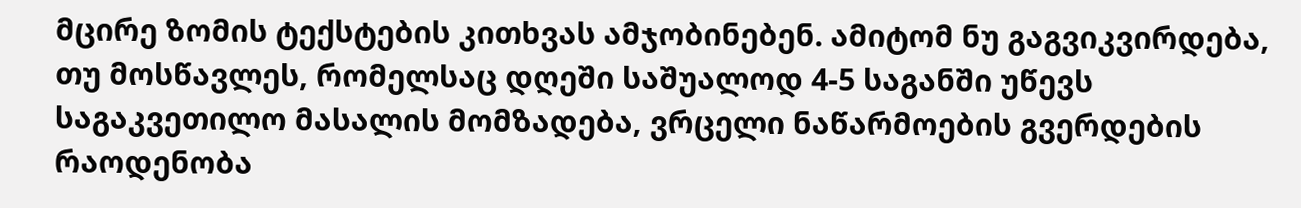მცირე ზომის ტექსტების კითხვას ამჯობინებენ. ამიტომ ნუ გაგვიკვირდება, თუ მოსწავლეს, რომელსაც დღეში საშუალოდ 4-5 საგანში უწევს საგაკვეთილო მასალის მომზადება, ვრცელი ნაწარმოების გვერდების რაოდენობა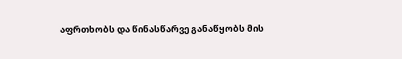აფრთხობს და წინასწარვე განაწყობს მის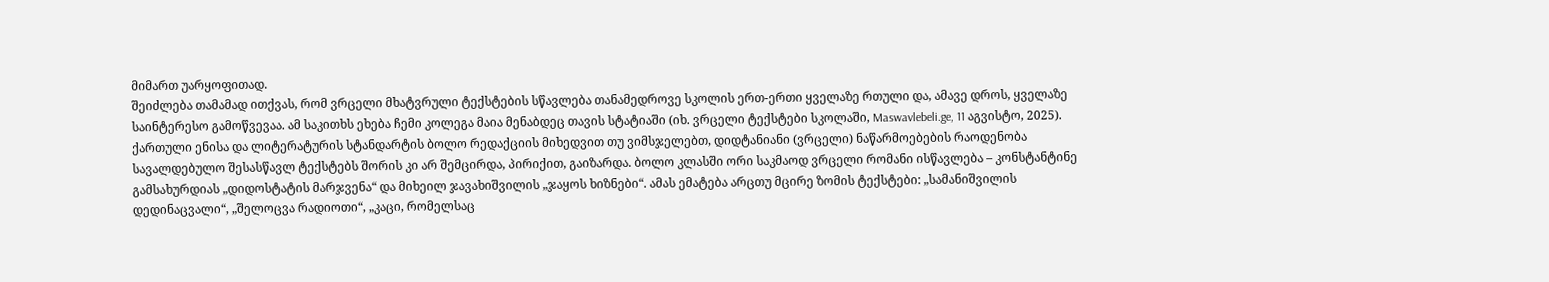მიმართ უარყოფითად.
შეიძლება თამამად ითქვას, რომ ვრცელი მხატვრული ტექსტების სწავლება თანამედროვე სკოლის ერთ-ერთი ყველაზე რთული და, ამავე დროს, ყველაზე საინტერესო გამოწვევაა. ამ საკითხს ეხება ჩემი კოლეგა მაია მენაბდეც თავის სტატიაში (იხ. ვრცელი ტექსტები სკოლაში, Maswavlebeli.ge, 11 აგვისტო, 2025).
ქართული ენისა და ლიტერატურის სტანდარტის ბოლო რედაქციის მიხედვით თუ ვიმსჯელებთ, დიდტანიანი (ვრცელი) ნაწარმოებების რაოდენობა სავალდებულო შესასწავლ ტექსტებს შორის კი არ შემცირდა, პირიქით, გაიზარდა. ბოლო კლასში ორი საკმაოდ ვრცელი რომანი ისწავლება – კონსტანტინე გამსახურდიას „დიდოსტატის მარჯვენა“ და მიხეილ ჯავახიშვილის „ჯაყოს ხიზნები“. ამას ემატება არცთუ მცირე ზომის ტექსტები: „სამანიშვილის დედინაცვალი“, „შელოცვა რადიოთი“, „კაცი, რომელსაც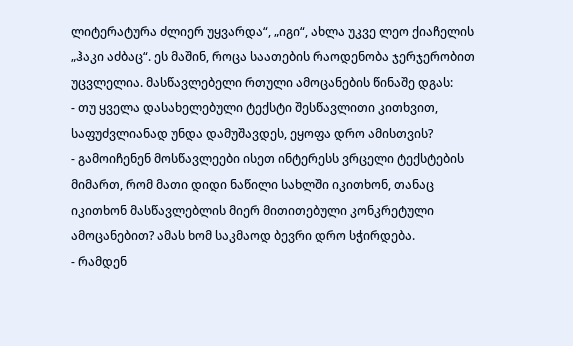ლიტერატურა ძლიერ უყვარდა“, „იგი“, ახლა უკვე ლეო ქიაჩელის „ჰაკი აძბაც“. ეს მაშინ, როცა საათების რაოდენობა ჯერჯერობით უცვლელია. მასწავლებელი რთული ამოცანების წინაშე დგას:
- თუ ყველა დასახელებული ტექსტი შესწავლითი კითხვით, საფუძვლიანად უნდა დამუშავდეს, ეყოფა დრო ამისთვის?
- გამოიჩენენ მოსწავლეები ისეთ ინტერესს ვრცელი ტექსტების მიმართ, რომ მათი დიდი ნაწილი სახლში იკითხონ, თანაც იკითხონ მასწავლებლის მიერ მითითებული კონკრეტული ამოცანებით? ამას ხომ საკმაოდ ბევრი დრო სჭირდება.
- რამდენ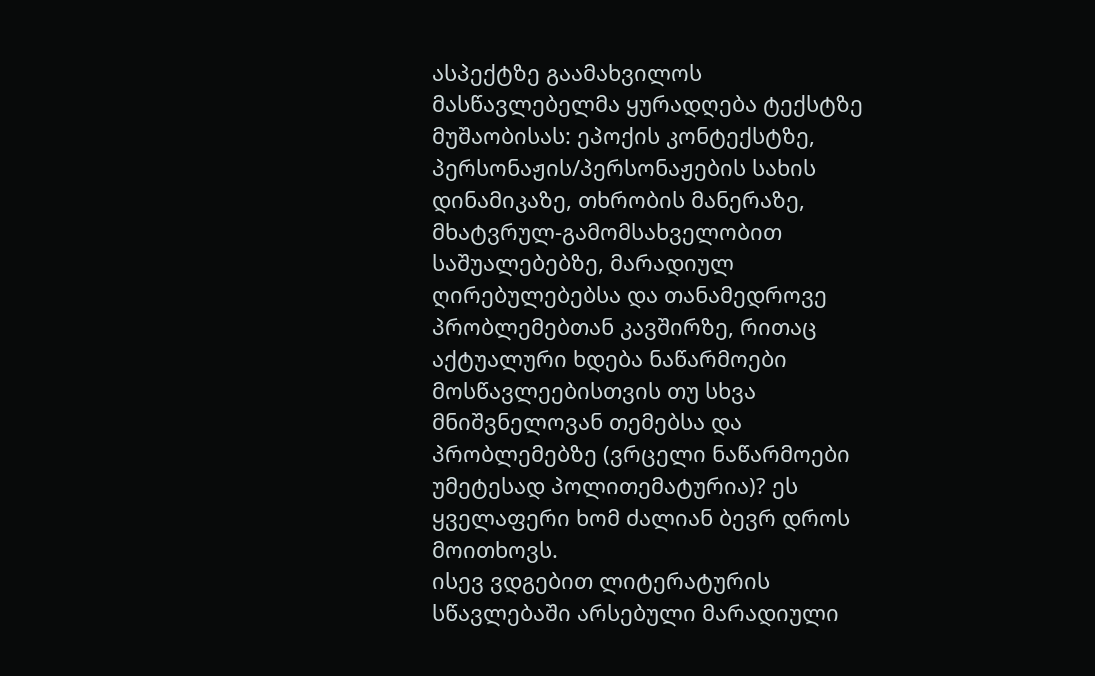ასპექტზე გაამახვილოს მასწავლებელმა ყურადღება ტექსტზე მუშაობისას: ეპოქის კონტექსტზე, პერსონაჟის/პერსონაჟების სახის დინამიკაზე, თხრობის მანერაზე, მხატვრულ-გამომსახველობით საშუალებებზე, მარადიულ ღირებულებებსა და თანამედროვე პრობლემებთან კავშირზე, რითაც აქტუალური ხდება ნაწარმოები მოსწავლეებისთვის თუ სხვა მნიშვნელოვან თემებსა და პრობლემებზე (ვრცელი ნაწარმოები უმეტესად პოლითემატურია)? ეს ყველაფერი ხომ ძალიან ბევრ დროს მოითხოვს.
ისევ ვდგებით ლიტერატურის სწავლებაში არსებული მარადიული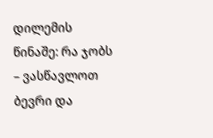დილემის წინაშე: რა ჯობს – ვასწავლოთ ბევრი და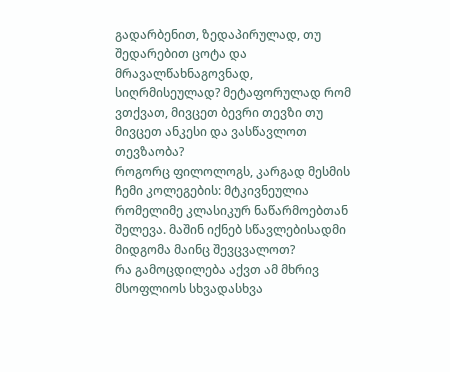გადარბენით, ზედაპირულად, თუ შედარებით ცოტა და მრავალწახნაგოვნად, სიღრმისეულად? მეტაფორულად რომ ვთქვათ, მივცეთ ბევრი თევზი თუ მივცეთ ანკესი და ვასწავლოთ თევზაობა?
როგორც ფილოლოგს, კარგად მესმის ჩემი კოლეგების: მტკივნეულია რომელიმე კლასიკურ ნაწარმოებთან შელევა. მაშინ იქნებ სწავლებისადმი მიდგომა მაინც შევცვალოთ?
რა გამოცდილება აქვთ ამ მხრივ მსოფლიოს სხვადასხვა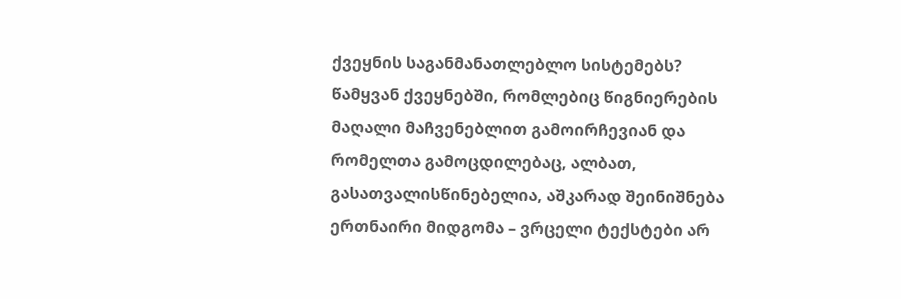ქვეყნის საგანმანათლებლო სისტემებს? წამყვან ქვეყნებში, რომლებიც წიგნიერების მაღალი მაჩვენებლით გამოირჩევიან და რომელთა გამოცდილებაც, ალბათ, გასათვალისწინებელია, აშკარად შეინიშნება ერთნაირი მიდგომა – ვრცელი ტექსტები არ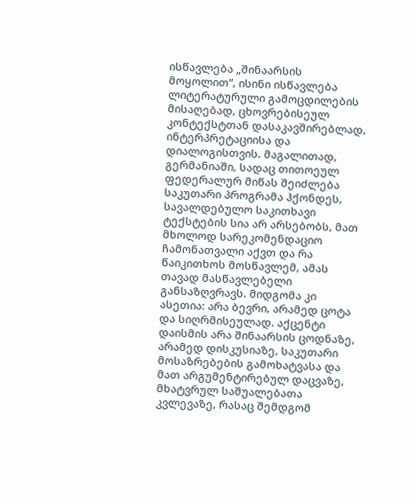ისწავლება „შინაარსის მოყოლით“, ისინი ისწავლება ლიტერატურული გამოცდილების მისაღებად, ცხოვრებისეულ კონტექსტთან დასაკავშირებლად, ინტერპრეტაციისა და დიალოგისთვის. მაგალითად, გერმანიაში, სადაც თითოეულ ფედერალურ მიწას შეიძლება საკუთარი პროგრამა ჰქონდეს, სავალდებულო საკითხავი ტექსტების სია არ არსებობს, მათ მხოლოდ სარეკომენდაციო ჩამონათვალი აქვთ და რა წაიკითხოს მოსწავლემ, ამას თავად მასწავლებელი განსაზღვრავს. მიდგომა კი ასეთია: არა ბევრი, არამედ ცოტა და სიღრმისეულად. აქცენტი დაისმის არა შინაარსის ცოდნაზე, არამედ დისკუსიაზე, საკუთარი მოსაზრებების გამოხატვასა და მათ არგუმენტირებულ დაცვაზე, მხატვრულ საშუალებათა კვლევაზე, რასაც შემდგომ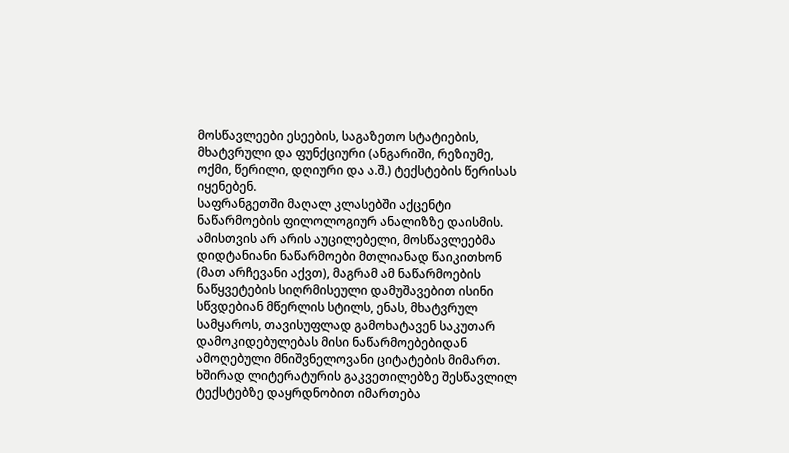მოსწავლეები ესეების, საგაზეთო სტატიების, მხატვრული და ფუნქციური (ანგარიში, რეზიუმე, ოქმი, წერილი, დღიური და ა.შ.) ტექსტების წერისას იყენებენ.
საფრანგეთში მაღალ კლასებში აქცენტი ნაწარმოების ფილოლოგიურ ანალიზზე დაისმის. ამისთვის არ არის აუცილებელი, მოსწავლეებმა დიდტანიანი ნაწარმოები მთლიანად წაიკითხონ (მათ არჩევანი აქვთ), მაგრამ ამ ნაწარმოების ნაწყვეტების სიღრმისეული დამუშავებით ისინი სწვდებიან მწერლის სტილს, ენას, მხატვრულ სამყაროს, თავისუფლად გამოხატავენ საკუთარ დამოკიდებულებას მისი ნაწარმოებებიდან ამოღებული მნიშვნელოვანი ციტატების მიმართ. ხშირად ლიტერატურის გაკვეთილებზე შესწავლილ ტექსტებზე დაყრდნობით იმართება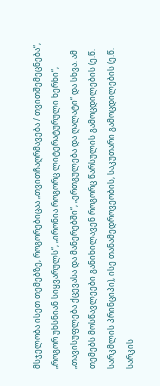მსჯელობა ისეთ თემებზე, როგორებიცაა „თვითჩაღრმავება / თვითშემეცნება“, „როგორ უხსნიან სიყვარულს“, „ირონია როგორც ლიტერატურული ხერხი“, „თავისუფლება ქცევასა და მანერებში“, „ერთგულება და ღალატი“ და სხვა. ამ თემებს მოსწავლეები განიხილავენ როგორც წარსულის გამოცდილების (ე.წ. სარკმლის პრინციპი), ისე თანამედროვეობის, საკუთარი გამოცდილების (ე.წ. სარკის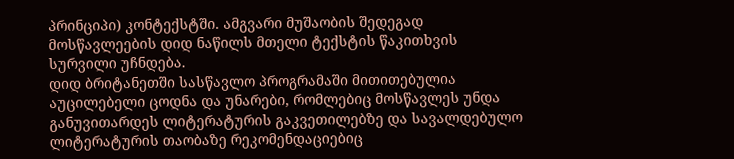პრინციპი) კონტექსტში. ამგვარი მუშაობის შედეგად მოსწავლეების დიდ ნაწილს მთელი ტექსტის წაკითხვის სურვილი უჩნდება.
დიდ ბრიტანეთში სასწავლო პროგრამაში მითითებულია აუცილებელი ცოდნა და უნარები, რომლებიც მოსწავლეს უნდა განუვითარდეს ლიტერატურის გაკვეთილებზე და სავალდებულო ლიტერატურის თაობაზე რეკომენდაციებიც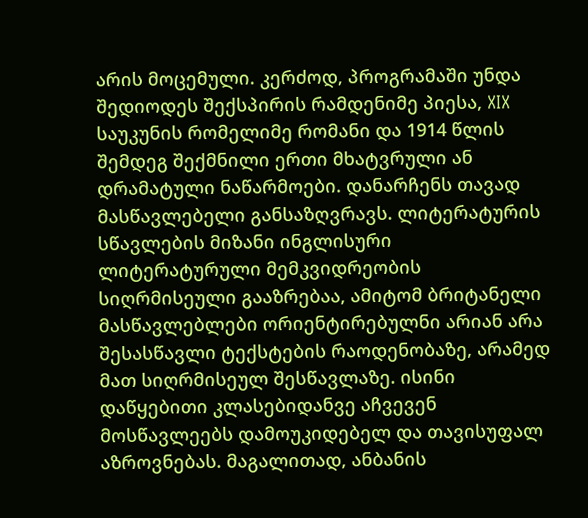არის მოცემული. კერძოდ, პროგრამაში უნდა შედიოდეს შექსპირის რამდენიმე პიესა, XIX საუკუნის რომელიმე რომანი და 1914 წლის შემდეგ შექმნილი ერთი მხატვრული ან დრამატული ნაწარმოები. დანარჩენს თავად მასწავლებელი განსაზღვრავს. ლიტერატურის სწავლების მიზანი ინგლისური ლიტერატურული მემკვიდრეობის სიღრმისეული გააზრებაა, ამიტომ ბრიტანელი მასწავლებლები ორიენტირებულნი არიან არა შესასწავლი ტექსტების რაოდენობაზე, არამედ მათ სიღრმისეულ შესწავლაზე. ისინი დაწყებითი კლასებიდანვე აჩვევენ მოსწავლეებს დამოუკიდებელ და თავისუფალ აზროვნებას. მაგალითად, ანბანის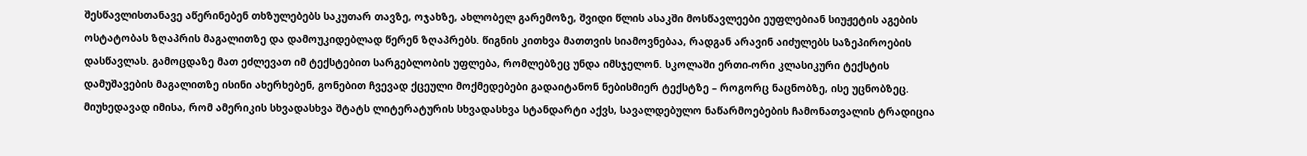შესწავლისთანავე აწერინებენ თხზულებებს საკუთარ თავზე, ოჯახზე, ახლობელ გარემოზე, შვიდი წლის ასაკში მოსწავლეები ეუფლებიან სიუჟეტის აგების ოსტატობას ზღაპრის მაგალითზე და დამოუკიდებლად წერენ ზღაპრებს. წიგნის კითხვა მათთვის სიამოვნებაა, რადგან არავინ აიძულებს საზეპიროების დასწავლას. გამოცდაზე მათ ეძლევათ იმ ტექსტებით სარგებლობის უფლება, რომლებზეც უნდა იმსჯელონ. სკოლაში ერთი-ორი კლასიკური ტექსტის დამუშავების მაგალითზე ისინი ახერხებენ, გონებით ჩვევად ქცეული მოქმედებები გადაიტანონ ნებისმიერ ტექსტზე – როგორც ნაცნობზე, ისე უცნობზეც.
მიუხედავად იმისა, რომ ამერიკის სხვადასხვა შტატს ლიტერატურის სხვადასხვა სტანდარტი აქვს, სავალდებულო ნაწარმოებების ჩამონათვალის ტრადიცია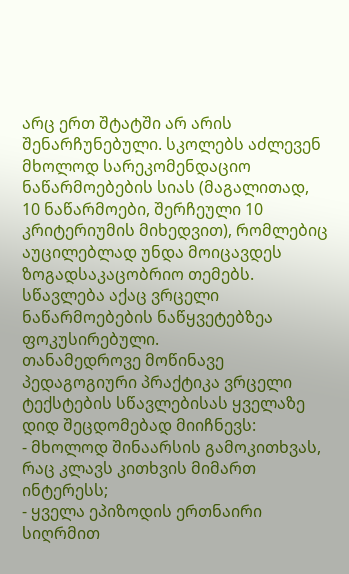არც ერთ შტატში არ არის შენარჩუნებული. სკოლებს აძლევენ მხოლოდ სარეკომენდაციო ნაწარმოებების სიას (მაგალითად, 10 ნაწარმოები, შერჩეული 10 კრიტერიუმის მიხედვით), რომლებიც აუცილებლად უნდა მოიცავდეს ზოგადსაკაცობრიო თემებს. სწავლება აქაც ვრცელი ნაწარმოებების ნაწყვეტებზეა ფოკუსირებული.
თანამედროვე მოწინავე პედაგოგიური პრაქტიკა ვრცელი ტექსტების სწავლებისას ყველაზე დიდ შეცდომებად მიიჩნევს:
- მხოლოდ შინაარსის გამოკითხვას, რაც კლავს კითხვის მიმართ ინტერესს;
- ყველა ეპიზოდის ერთნაირი სიღრმით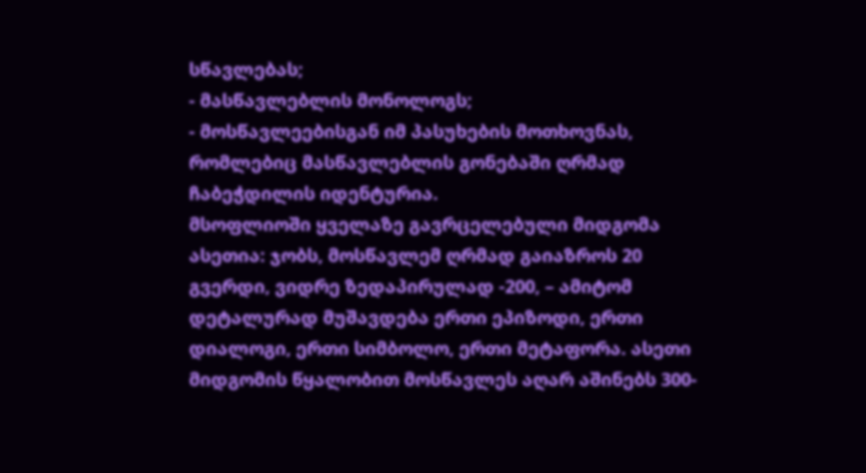სწავლებას;
- მასწავლებლის მონოლოგს;
- მოსწავლეებისგან იმ პასუხების მოთხოვნას, რომლებიც მასწავლებლის გონებაში ღრმად ჩაბეჭდილის იდენტურია.
მსოფლიოში ყველაზე გავრცელებული მიდგომა ასეთია: ჯობს, მოსწავლემ ღრმად გაიაზროს 20 გვერდი, ვიდრე ზედაპირულად -200, – ამიტომ დეტალურად მუშავდება ერთი ეპიზოდი, ერთი დიალოგი, ერთი სიმბოლო, ერთი მეტაფორა. ასეთი მიდგომის წყალობით მოსწავლეს აღარ აშინებს 300-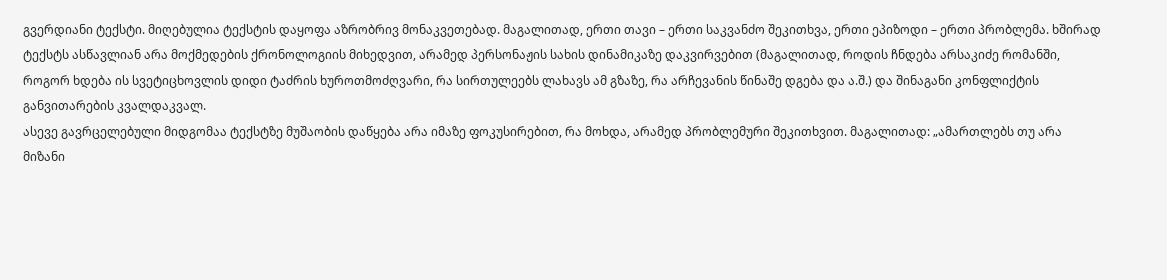გვერდიანი ტექსტი. მიღებულია ტექსტის დაყოფა აზრობრივ მონაკვეთებად. მაგალითად, ერთი თავი – ერთი საკვანძო შეკითხვა, ერთი ეპიზოდი – ერთი პრობლემა. ხშირად ტექსტს ასწავლიან არა მოქმედების ქრონოლოგიის მიხედვით, არამედ პერსონაჟის სახის დინამიკაზე დაკვირვებით (მაგალითად, როდის ჩნდება არსაკიძე რომანში, როგორ ხდება ის სვეტიცხოვლის დიდი ტაძრის ხუროთმოძღვარი, რა სირთულეებს ლახავს ამ გზაზე, რა არჩევანის წინაშე დგება და ა.შ.) და შინაგანი კონფლიქტის განვითარების კვალდაკვალ.
ასევე გავრცელებული მიდგომაა ტექსტზე მუშაობის დაწყება არა იმაზე ფოკუსირებით, რა მოხდა, არამედ პრობლემური შეკითხვით. მაგალითად: „ამართლებს თუ არა მიზანი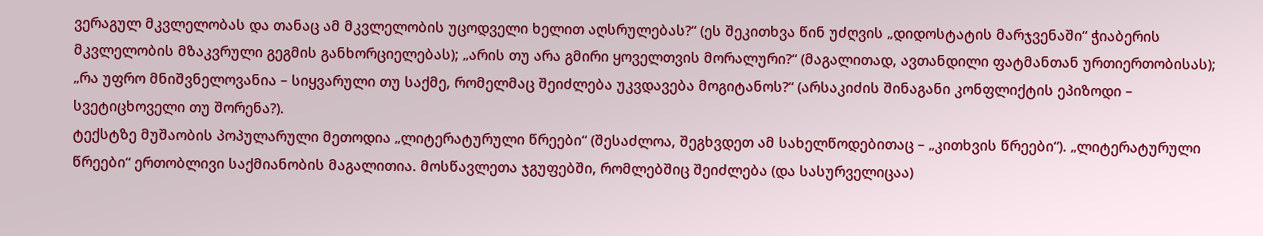ვერაგულ მკვლელობას და თანაც ამ მკვლელობის უცოდველი ხელით აღსრულებას?“ (ეს შეკითხვა წინ უძღვის „დიდოსტატის მარჯვენაში“ ჭიაბერის მკვლელობის მზაკვრული გეგმის განხორციელებას); „არის თუ არა გმირი ყოველთვის მორალური?“ (მაგალითად, ავთანდილი ფატმანთან ურთიერთობისას); „რა უფრო მნიშვნელოვანია – სიყვარული თუ საქმე, რომელმაც შეიძლება უკვდავება მოგიტანოს?“ (არსაკიძის შინაგანი კონფლიქტის ეპიზოდი – სვეტიცხოველი თუ შორენა?).
ტექსტზე მუშაობის პოპულარული მეთოდია „ლიტერატურული წრეები“ (შესაძლოა, შეგხვდეთ ამ სახელწოდებითაც – „კითხვის წრეები“). „ლიტერატურული წრეები“ ერთობლივი საქმიანობის მაგალითია. მოსწავლეთა ჯგუფებში, რომლებშიც შეიძლება (და სასურველიცაა)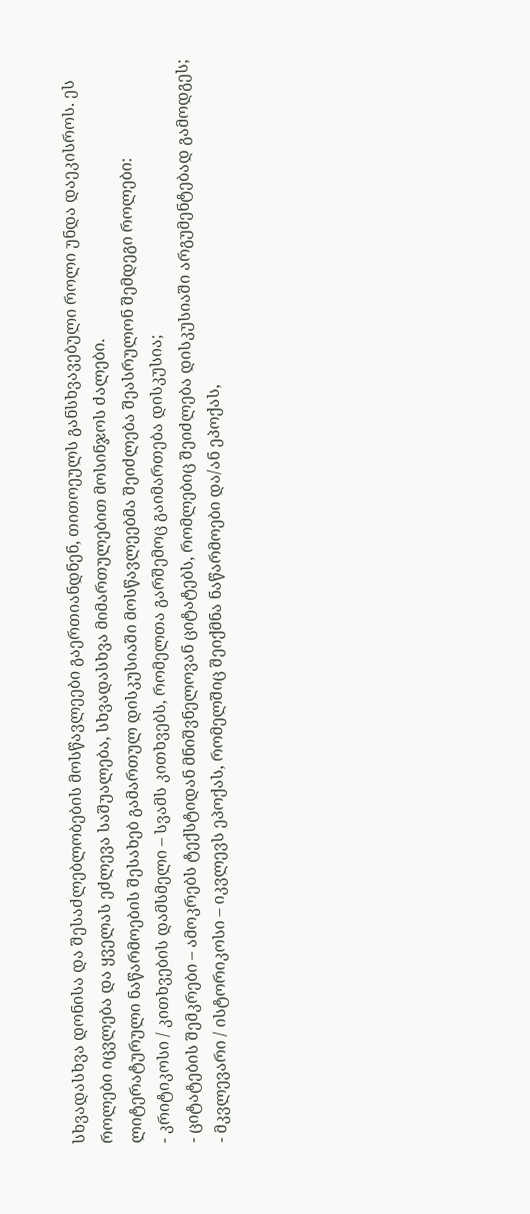სხვადასხვა დონისა და შესაძლებლობების მოსწავლეები გაერთიანდნენ, თითოეულს განსხვავებული როლი უნდა დაეკისროს. ეს როლები იცვლება და ყველას ეძლევა საშუალება, სხვადასხვა მიმართულებით მოსინჯოს ძალები.
ლიტერატურული ნაწარმოების შესახებ გამართულ დისკუსიაში მოსწავლეებმა შეიძლება შეასრულონ შემდეგი როლები:
- კრიტიკოსი / კითხვების დამსმელი – სვამს კითხვებს, რომელთა გარშემოც გაიმართება დისკუსია;
- ციტატების შემკრები – ამოკრებს ტექსტიდან მნიშვნელოვან ციტატებს, რომლებიც შეიძლება დისკუსიაში არგუმენტებად გამოდგეს;
- მკვლევარი / ისტორიკოსი – იკვლევს ეპოქას, რომელშიც შეიქმნა ნაწარმოები და/ან ეპოქას,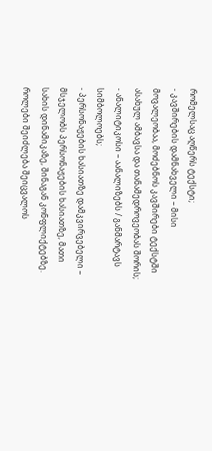რომელსაც აღწერს ტექსტი;
- კავშირების დამნახველი – მისი მოვალეობაა, მოძებნოს კავშირები ტექსტში ასახულ ამბავსა და თანამედროვეობას შორის;
- ანალიტიკოსი – აანალიზებს / განმარტავს სიმბოლოებს;
- პერსონაჟების ხასიათზე დამკვირვებელი – მსჯელობს პერსონაჟების ხასიათზე, მათი სახის დინამიკაზე, შინაგან კონფლიქტებზე.
როლები შეიძლება შეიცვალოს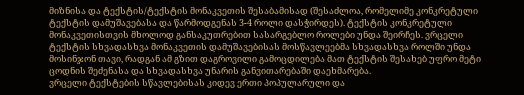მიზნისა და ტექსტის/ტექსტის მონაკვეთის შესაბამისად (შესაძლოა, რომელიმე კონკრეტული ტექსტის დამუშავებასა და წარმოდგენას 3-4 როლი დასჭირდეს). ტექსტის კონკრეტული მონაკვეთისთვის მხოლოდ განსაკუთრებით სასარგებლო როლები უნდა შეირჩეს. ვრცელი ტექსტის სხვადასხვა მონაკვეთის დამუშავებისას მოსწავლეებმა სხვადასხვა როლში უნდა მოსინჯონ თავი, რადგან ამ გზით დაგროვილი გამოცდილება მათ ტექსტის შესახებ უფრო მეტი ცოდნის შეძენასა და სხვადასხვა უნარის განვითარებაში დაეხმარება.
ვრცელი ტექსტების სწავლებისას კიდევ ერთი პოპულარული და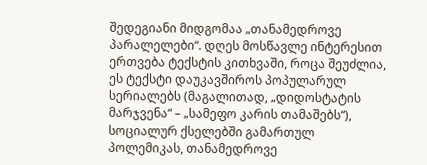შედეგიანი მიდგომაა „თანამედროვე პარალელები“. დღეს მოსწავლე ინტერესით ერთვება ტექსტის კითხვაში, როცა შეუძლია, ეს ტექსტი დაუკავშიროს პოპულარულ სერიალებს (მაგალითად, „დიდოსტატის მარჯვენა“ – „სამეფო კარის თამაშებს“), სოციალურ ქსელებში გამართულ პოლემიკას, თანამედროვე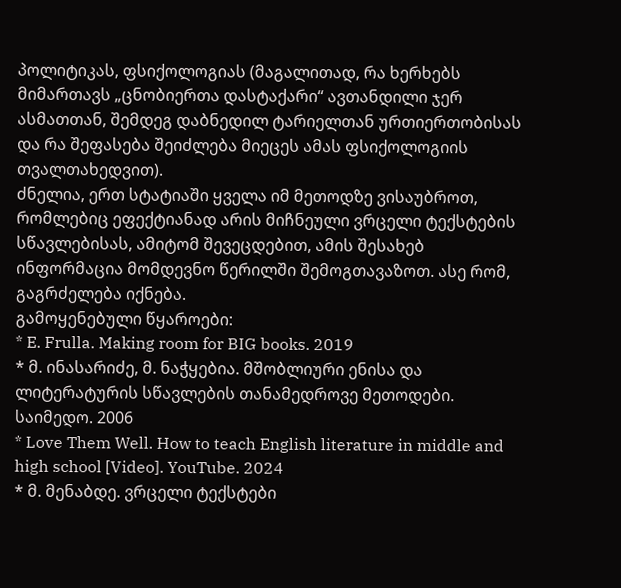პოლიტიკას, ფსიქოლოგიას (მაგალითად, რა ხერხებს მიმართავს „ცნობიერთა დასტაქარი“ ავთანდილი ჯერ ასმათთან, შემდეგ დაბნედილ ტარიელთან ურთიერთობისას და რა შეფასება შეიძლება მიეცეს ამას ფსიქოლოგიის თვალთახედვით).
ძნელია, ერთ სტატიაში ყველა იმ მეთოდზე ვისაუბროთ, რომლებიც ეფექტიანად არის მიჩნეული ვრცელი ტექსტების სწავლებისას, ამიტომ შევეცდებით, ამის შესახებ ინფორმაცია მომდევნო წერილში შემოგთავაზოთ. ასე რომ, გაგრძელება იქნება.
გამოყენებული წყაროები:
* E. Frulla. Making room for BIG books. 2019
* მ. ინასარიძე, მ. ნაჭყებია. მშობლიური ენისა და ლიტერატურის სწავლების თანამედროვე მეთოდები. საიმედო. 2006
* Love Them Well. How to teach English literature in middle and high school [Video]. YouTube. 2024
* მ. მენაბდე. ვრცელი ტექსტები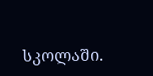სკოლაში.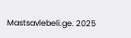Mastsavlebeli.ge. 2025